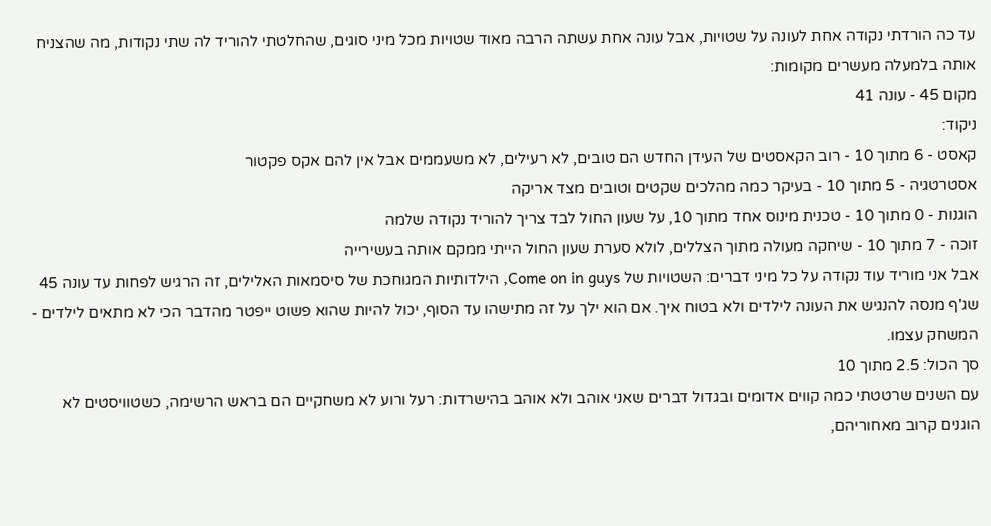עד כה הורדתי נקודה אחת לעונה על שטויות, אבל עונה אחת עשתה הרבה מאוד שטויות מכל מיני סוגים, שהחלטתי להוריד לה שתי נקודות, מה שהצניח אותה בלמעלה מעשרים מקומות:
מקום 45 - עונה 41
ניקוד:
קאסט - 6 מתוך 10 - רוב הקאסטים של העידן החדש הם טובים, לא רעילים, לא משעממים אבל אין להם אקס פקטור
אסטרטגיה - 5 מתוך 10 - בעיקר כמה מהלכים שקטים וטובים מצד אריקה
הוגנות - 0 מתוך 10 - טכנית מינוס אחד מתוך 10, על שעון החול לבד צריך להוריד נקודה שלמה
זוכה - 7 מתוך 10 - שיחקה מעולה מתוך הצללים, לולא סערת שעון החול הייתי ממקם אותה בעשירייה
אבל אני מוריד עוד נקודה על כל מיני דברים: השטויות של Come on in guys, הילדותיות המגוחכת של סיסמאות האלילים, זה הרגיש לפחות עד עונה 45 שג'ף מנסה להנגיש את העונה לילדים ולא בטוח איך. אם הוא ילך על זה מתישהו עד הסוף, יכול להיות שהוא פשוט ייפטר מהדבר הכי לא מתאים לילדים - המשחק עצמו.
סך הכול: 2.5 מתוך 10
עם השנים שרטטתי כמה קווים אדומים ובגדול דברים שאני אוהב ולא אוהב בהישרדות: רעל ורוע לא משחקיים הם בראש הרשימה, כשטוויסטים לא הוגנים קרוב מאחוריהם,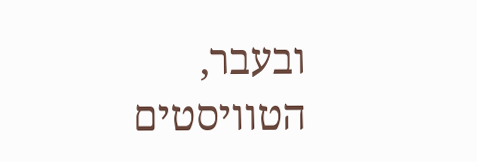ובעבר, הטוויסטים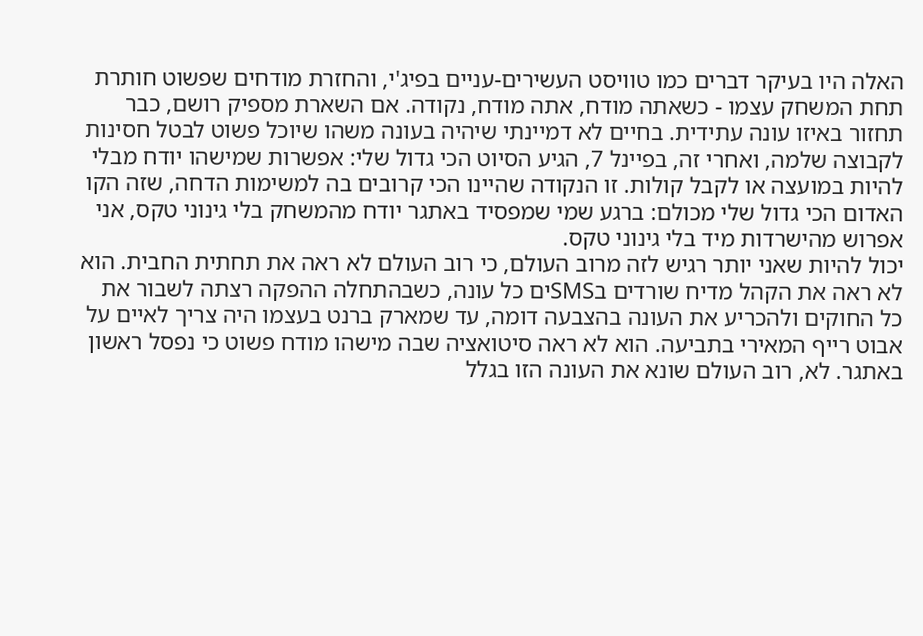האלה היו בעיקר דברים כמו טוויסט העשירים-עניים בפיג'י, והחזרת מודחים שפשוט חותרת תחת המשחק עצמו - כשאתה מודח, אתה מודח, נקודה. אם השארת מספיק רושם, כבר תחזור באיזו עונה עתידית. בחיים לא דמיינתי שיהיה בעונה משהו שיוכל פשוט לבטל חסינות לקבוצה שלמה, ואחרי זה, בפיינל 7, הגיע הסיוט הכי גדול שלי: אפשרות שמישהו יודח מבלי להיות במועצה או לקבל קולות. זו הנקודה שהיינו הכי קרובים בה למשימות הדחה, שזה הקו האדום הכי גדול שלי מכולם: ברגע שמי שמפסיד באתגר יודח מהמשחק בלי גינוני טקס, אני אפרוש מהישרדות מיד בלי גינוני טקס.
יכול להיות שאני יותר רגיש לזה מרוב העולם, כי רוב העולם לא ראה את תחתית החבית. הוא לא ראה את הקהל מדיח שורדים בSMSים כל עונה, כשבהתחלה ההפקה רצתה לשבור את כל החוקים ולהכריע את העונה בהצבעה דומה, עד שמארק ברנט בעצמו היה צריך לאיים על אבוט רייף המאירי בתביעה. הוא לא ראה סיטואציה שבה מישהו מודח פשוט כי נפסל ראשון באתגר. לא, רוב העולם שונא את העונה הזו בגלל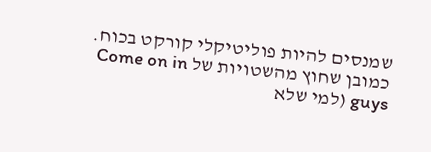שמנסים להיות פוליטיקלי קורקט בכוח. כמובן שחוץ מהשטויות של Come on in guys (למי שלא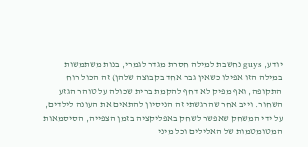יודע, guys נחשבת למילה חסרת מגדר לגמרי, בנות משתמשות במילה הזו אפילו כשאין גבר אחד בקבוצה שלהן) זה הכול רוח התקופה, ואף מפיק לא דחף להקמת ברית שכולה על טוהר הגזע השחור. וייב אחר שהרגשתי זה הניסיון להתאים את העונה לילדים, על ידי המשחק שאפשר לשחק באפליקציה בזמן הצפייה, הסיסמאות המטומטמות של האלילים וכל מיני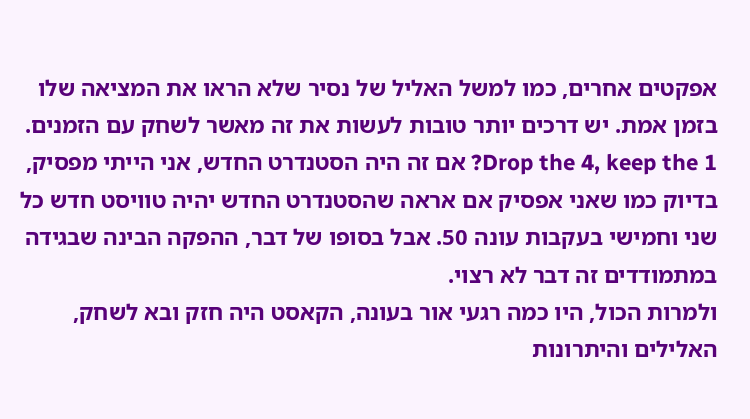אפקטים אחרים, כמו למשל האליל של נסיר שלא הראו את המציאה שלו בזמן אמת. יש דרכים יותר טובות לעשות את זה מאשר לשחק עם הזמנים. Drop the 4, keep the 1? אם זה היה הסטנדרט החדש, אני הייתי מפסיק, בדיוק כמו שאני אפסיק אם אראה שהסטנדרט החדש יהיה טוויסט חדש כל שני וחמישי בעקבות עונה 50. אבל בסופו של דבר, ההפקה הבינה שבגידה במתמודדים זה דבר לא רצוי.
ולמרות הכול, היו כמה רגעי אור בעונה, הקאסט היה חזק ובא לשחק, האלילים והיתרונות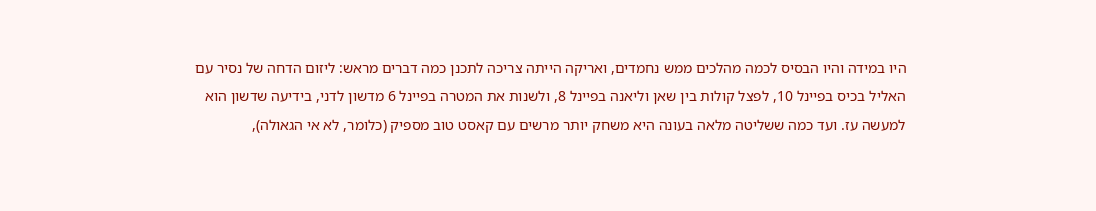היו במידה והיו הבסיס לכמה מהלכים ממש נחמדים, ואריקה הייתה צריכה לתכנן כמה דברים מראש: ליזום הדחה של נסיר עם האליל בכיס בפיינל 10, לפצל קולות בין שאן וליאנה בפיינל 8, ולשנות את המטרה בפיינל 6 מדשון לדני, בידיעה שדשון הוא למעשה עז. ועד כמה ששליטה מלאה בעונה היא משחק יותר מרשים עם קאסט טוב מספיק (כלומר, לא אי הגאולה),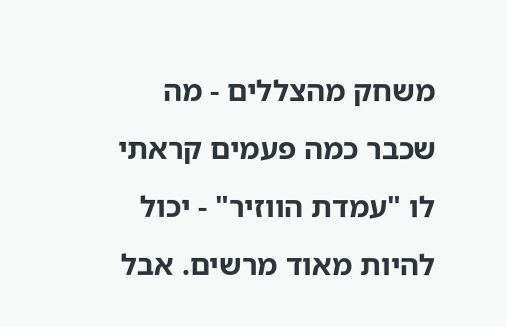משחק מהצללים - מה שכבר כמה פעמים קראתי לו "עמדת הווזיר" - יכול להיות מאוד מרשים. אבל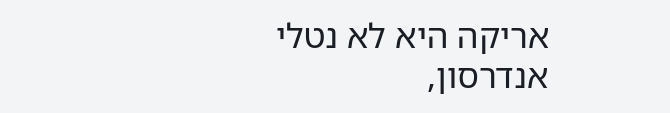אריקה היא לא נטלי אנדרסון,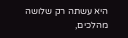היא עשתה רק שלושה מהלכים,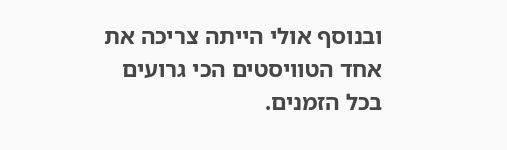ובנוסף אולי הייתה צריכה את אחד הטוויסטים הכי גרועים בכל הזמנים.